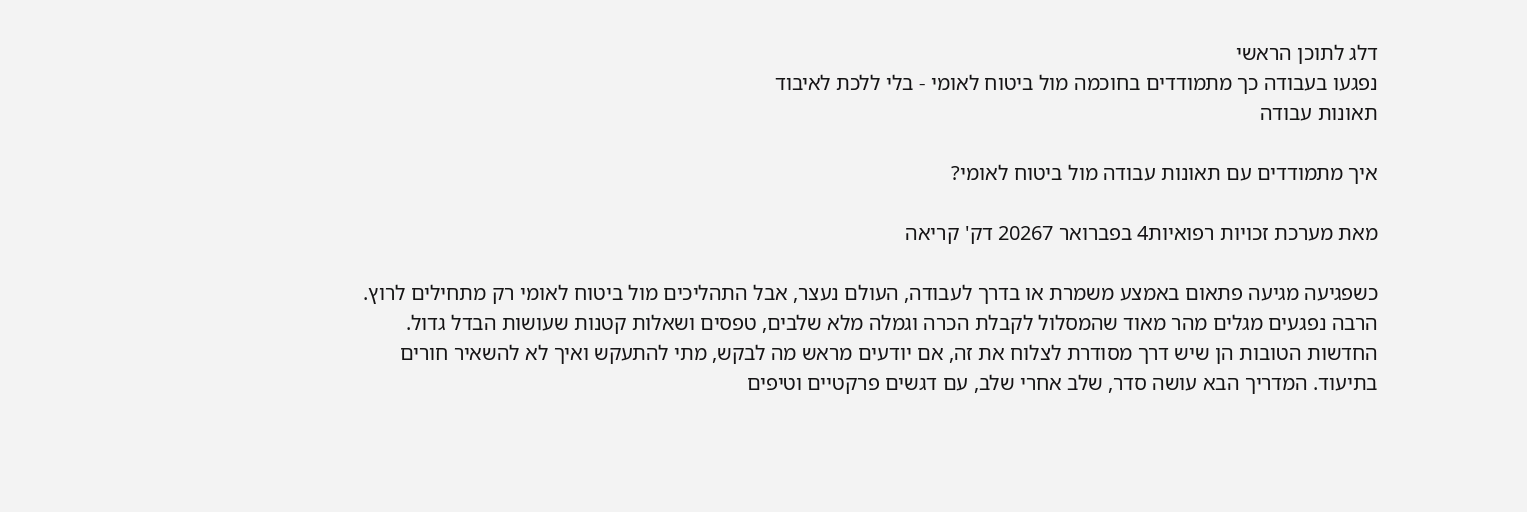דלג לתוכן הראשי
נפגעו בעבודה כך מתמודדים בחוכמה מול ביטוח לאומי - בלי ללכת לאיבוד
תאונות עבודה

איך מתמודדים עם תאונות עבודה מול ביטוח לאומי?

מאת מערכת זכויות רפואיות4 בפברואר 20267 דק' קריאה

כשפגיעה מגיעה פתאום באמצע משמרת או בדרך לעבודה, העולם נעצר, אבל התהליכים מול ביטוח לאומי רק מתחילים לרוץ. הרבה נפגעים מגלים מהר מאוד שהמסלול לקבלת הכרה וגמלה מלא שלבים, טפסים ושאלות קטנות שעושות הבדל גדול. החדשות הטובות הן שיש דרך מסודרת לצלוח את זה, אם יודעים מראש מה לבקש, מתי להתעקש ואיך לא להשאיר חורים בתיעוד. המדריך הבא עושה סדר, שלב אחרי שלב, עם דגשים פרקטיים וטיפים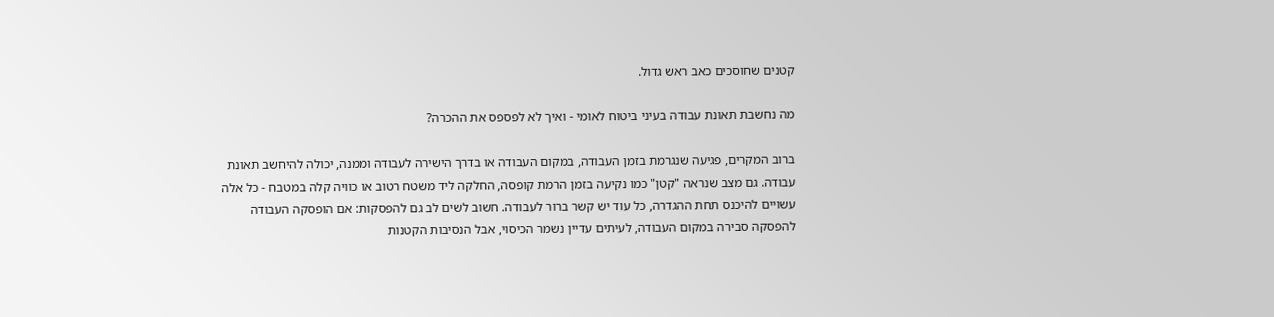קטנים שחוסכים כאב ראש גדול.

מה נחשבת תאונת עבודה בעיני ביטוח לאומי - ואיך לא לפספס את ההכרה?

ברוב המקרים, פגיעה שנגרמת בזמן העבודה, במקום העבודה או בדרך הישירה לעבודה וממנה, יכולה להיחשב תאונת עבודה. גם מצב שנראה "קטן" כמו נקיעה בזמן הרמת קופסה, החלקה ליד משטח רטוב או כוויה קלה במטבח - כל אלה עשויים להיכנס תחת ההגדרה, כל עוד יש קשר ברור לעבודה. חשוב לשים לב גם להפסקות: אם הופסקה העבודה להפסקה סבירה במקום העבודה, לעיתים עדיין נשמר הכיסוי, אבל הנסיבות הקטנות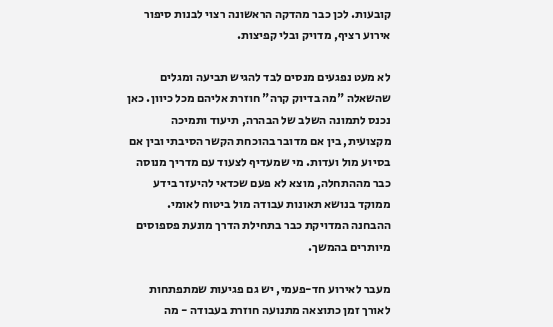קובעות. לכן כבר מהדקה הראשונה רצוי לבנות סיפור אירוע רציף, מדויק ובלי קפיצות.

לא מעט נפגעים מנסים לבד להגיש תביעה ומגלים שהשאלה "מה בדיוק קרה" חוזרת אליהם מכל כיוון. כאן נכנס לתמונה השלב של הבהרה, תיעוד ותמיכה מקצועית, בין אם מדובר בהוכחת הקשר הסיבתי ובין אם בסיוע מול ועדות. מי שמעדיף לצעוד עם מדריך מנוסה כבר מההתחלה, מוצא לא פעם שכדאי להיעזר בידע ממוקד בנושא תאונות עבודה מול ביטוח לאומי. ההבחנה המדויקת כבר בתחילת הדרך מונעת פספוסים מיותרים בהמשך.

מעבר לאירוע חד-פעמי, יש גם פגיעות שמתפתחות לאורך זמן כתוצאה מתנועה חוזרת בעבודה - מה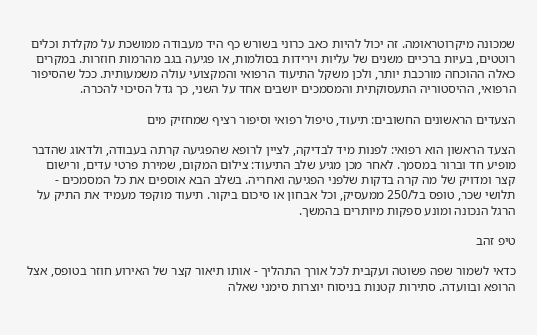שמכונה מיקרוטראומה. זה יכול להיות כאב כרוני בשורש כף היד מעבודה ממושכת על מקלדת וכלים רוטטים, בעיות ברכיים משנים של עליות וירידות בסולמות, או פגיעה בגב מהרמות חוזרות. במקרים כאלה ההוכחה מורכבת יותר, ולכן משקל התיעוד הרפואי והמקצועי עולה משמעותית. ככל שהסיפור הרפואי, ההיסטוריה התעסוקתית והמסמכים יושבים אחד על השני, כך גדל הסיכוי להכרה.

הצעדים הראשונים החשובים: תיעוד, טיפול רפואי וסיפור רציף שמחזיק מים

הצעד הראשון הוא רפואי: לפנות מיד לבדיקה, לציין לרופא שהפגיעה קרתה בעבודה, ולדאוג שהדבר מופיע חד וברור במסמך. לאחר מכן מגיע שלב התיעוד: צילום המקום, שמירת פרטי עדים, ורישום קצר ומדויק של מה קרה בדקות שלפני הפגיעה ואחריה. בשלב הבא אוספים את כל המסמכים - תלושי שכר, טופס בל/250 ממעסיק, וכל אבחון או סיכום ביקור. תיעוד מוקפד מעמיד את התיק על הרגל הנכונה ומונע ספקות מיותרים בהמשך.

טיפ זהב

כדאי לשמור שפה פשוטה ועקבית לכל אורך התהליך - אותו תיאור קצר של האירוע חוזר בטופס, אצל הרופא ובוועדה. סתירות קטנות בניסוח יוצרות סימני שאלה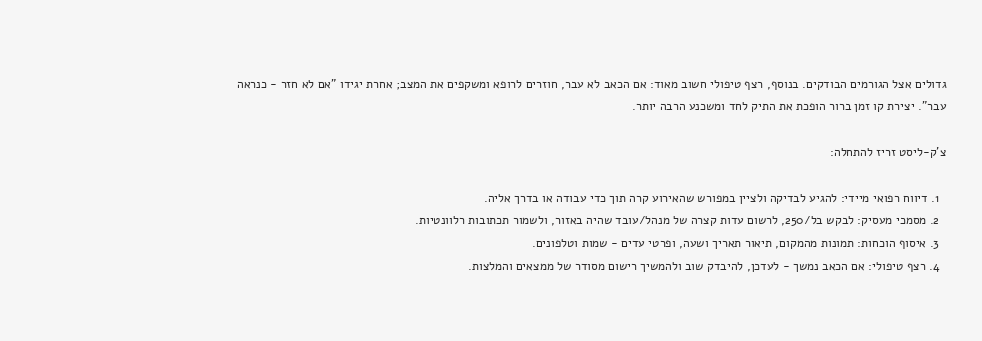גדולים אצל הגורמים הבודקים. בנוסף, רצף טיפולי חשוב מאוד: אם הכאב לא עבר, חוזרים לרופא ומשקפים את המצב; אחרת יגידו "אם לא חזר - כנראה עבר". יצירת קו זמן ברור הופכת את התיק לחד ומשכנע הרבה יותר.

צ'ק-ליסט זריז להתחלה:

  1. דיווח רפואי מיידי: להגיע לבדיקה ולציין במפורש שהאירוע קרה תוך כדי עבודה או בדרך אליה.
  2. מסמכי מעסיק: לבקש בל/250, לרשום עדות קצרה של מנהל/עובד שהיה באזור, ולשמור תכתובות רלוונטיות.
  3. איסוף הוכחות: תמונות מהמקום, תיאור תאריך ושעה, ופרטי עדים - שמות וטלפונים.
  4. רצף טיפולי: אם הכאב נמשך - לעדכן, להיבדק שוב ולהמשיך רישום מסודר של ממצאים והמלצות.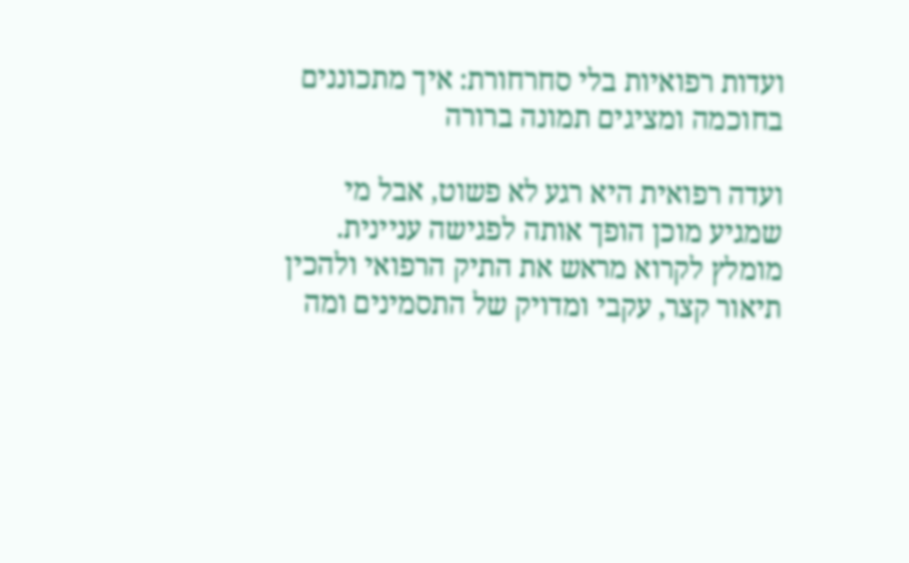ועדות רפואיות בלי סחרחורת: איך מתכוננים בחוכמה ומציגים תמונה ברורה

ועדה רפואית היא רגע לא פשוט, אבל מי שמגיע מוכן הופך אותה לפגישה עניינית. מומלץ לקרוא מראש את התיק הרפואי ולהכין תיאור קצר, עקבי ומדויק של התסמינים ומה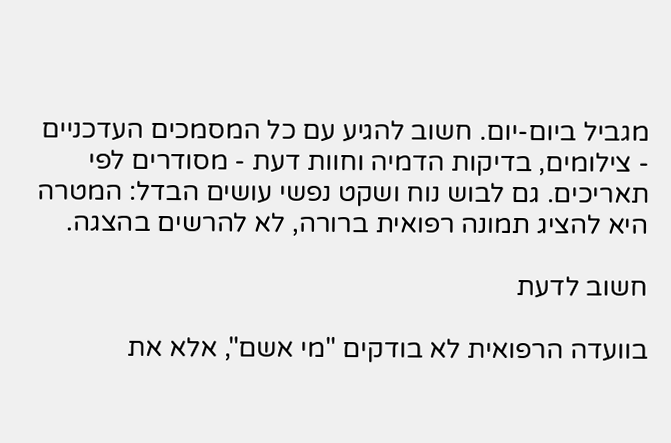מגביל ביום-יום. חשוב להגיע עם כל המסמכים העדכניים - צילומים, בדיקות הדמיה וחוות דעת - מסודרים לפי תאריכים. גם לבוש נוח ושקט נפשי עושים הבדל: המטרה היא להציג תמונה רפואית ברורה, לא להרשים בהצגה.

חשוב לדעת

בוועדה הרפואית לא בודקים "מי אשם", אלא את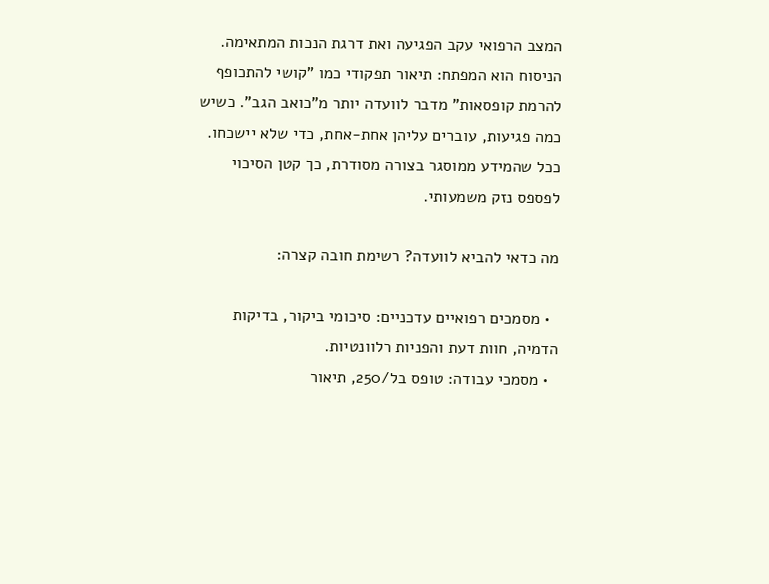המצב הרפואי עקב הפגיעה ואת דרגת הנכות המתאימה. הניסוח הוא המפתח: תיאור תפקודי כמו "קושי להתכופף להרמת קופסאות" מדבר לוועדה יותר מ"כואב הגב". כשיש כמה פגיעות, עוברים עליהן אחת-אחת, כדי שלא יישכחו. ככל שהמידע ממוסגר בצורה מסודרת, כך קטן הסיכוי לפספס נזק משמעותי.

מה כדאי להביא לוועדה? רשימת חובה קצרה:

  • מסמכים רפואיים עדכניים: סיכומי ביקור, בדיקות הדמיה, חוות דעת והפניות רלוונטיות.
  • מסמכי עבודה: טופס בל/250, תיאור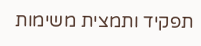תפקיד ותמצית משימות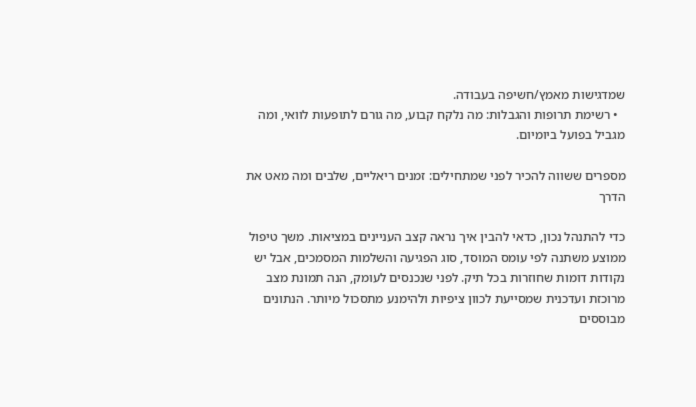שמדגישות מאמץ/חשיפה בעבודה.
  • רשימת תרופות והגבלות: מה נלקח קבוע, מה גורם לתופעות לוואי, ומה מגביל בפועל ביומיום.

מספרים ששווה להכיר לפני שמתחילים: זמנים ריאליים, שלבים ומה מאט את הדרך

כדי להתנהל נכון, כדאי להבין איך נראה קצב העניינים במציאות. משך טיפול ממוצע משתנה לפי עומס המוסד, סוג הפגיעה והשלמות המסמכים, אבל יש נקודות דומות שחוזרות בכל תיק. לפני שנכנסים לעומק, הנה תמונת מצב מרוכזת ועדכנית שמסייעת לכוון ציפיות ולהימנע מתסכול מיותר. הנתונים מבוססים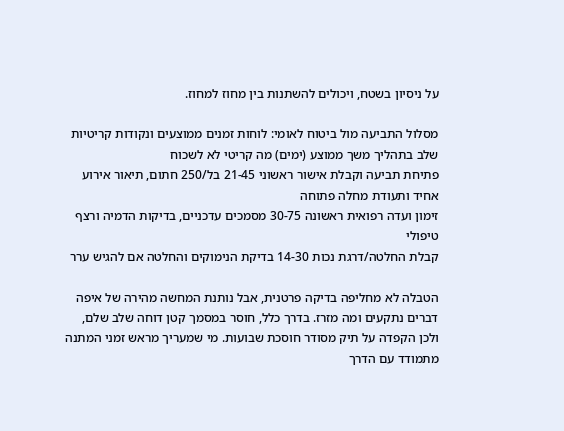על ניסיון בשטח, ויכולים להשתנות בין מחוז למחוז.

מסלול התביעה מול ביטוח לאומי: לוחות זמנים ממוצעים ונקודות קריטיות
שלב בתהליך משך ממוצע (ימים) מה קריטי לא לשכוח
פתיחת תביעה וקבלת אישור ראשוני 21-45 בל/250 חתום, תיאור אירוע אחיד ותעודת מחלה פתוחה
זימון ועדה רפואית ראשונה 30-75 מסמכים עדכניים, בדיקות הדמיה ורצף טיפולי
קבלת החלטה/דרגת נכות 14-30 בדיקת הנימוקים והחלטה אם להגיש ערר

הטבלה לא מחליפה בדיקה פרטנית, אבל נותנת המחשה מהירה של איפה דברים נתקעים ומה מזרז. בדרך כלל, חוסר במסמך קטן דוחה שלב שלם, ולכן הקפדה על תיק מסודר חוסכת שבועות. מי שמעריך מראש זמני המתנה מתמודד עם הדרך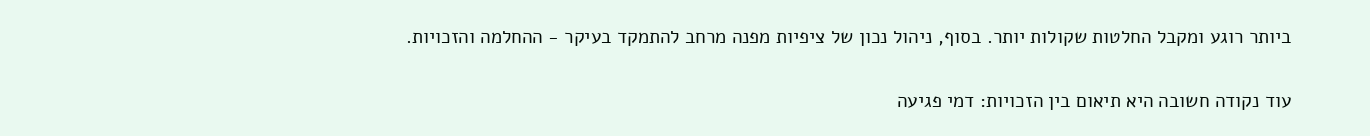ביותר רוגע ומקבל החלטות שקולות יותר. בסוף, ניהול נכון של ציפיות מפנה מרחב להתמקד בעיקר - ההחלמה והזכויות.

עוד נקודה חשובה היא תיאום בין הזכויות: דמי פגיעה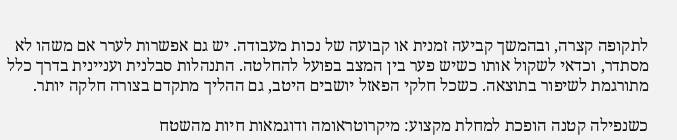לתקופה קצרה, ובהמשך קביעה זמנית או קבועה של נכות מעבודה. יש גם אפשרות לערר אם משהו לא מסתדר, וכדאי לשקול אותו כשיש פער בין המצב בפועל להחלטה. התנהלות סבלנית ועניינית בדרך כלל מתורגמת לשיפור בתוצאה. כשכל חלקי הפאזל יושבים היטב, גם ההליך מתקדם בצורה חלקה יותר.

כשנפילה קטנה הופכת למחלת מקצוע: מיקרוטראומה ודוגמאות חיות מהשטח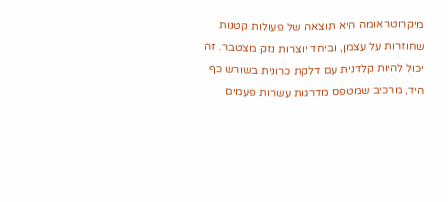מיקרוטראומה היא תוצאה של פעולות קטנות שחוזרות על עצמן, וביחד יוצרות נזק מצטבר. זה יכול להיות קלדנית עם דלקת כרונית בשורש כף היד, מרכיב שמטפס מדרגות עשרות פעמים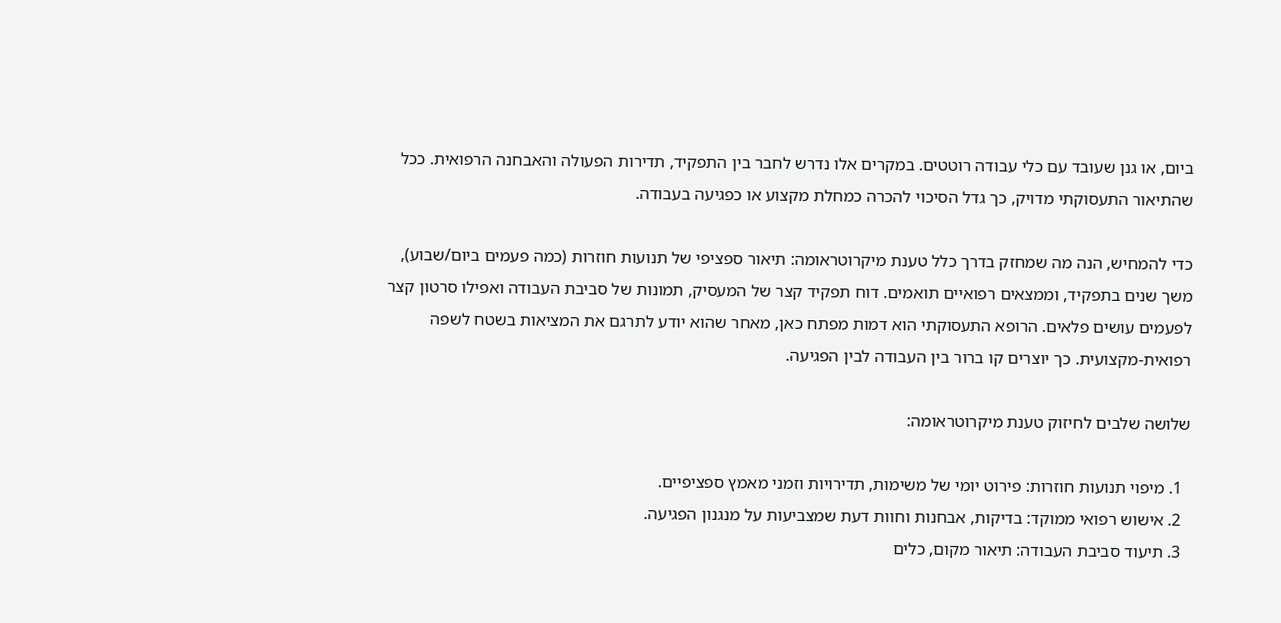ביום, או גנן שעובד עם כלי עבודה רוטטים. במקרים אלו נדרש לחבר בין התפקיד, תדירות הפעולה והאבחנה הרפואית. ככל שהתיאור התעסוקתי מדויק, כך גדל הסיכוי להכרה כמחלת מקצוע או כפגיעה בעבודה.

כדי להמחיש, הנה מה שמחזק בדרך כלל טענת מיקרוטראומה: תיאור ספציפי של תנועות חוזרות (כמה פעמים ביום/שבוע), משך שנים בתפקיד, וממצאים רפואיים תואמים. דוח תפקיד קצר של המעסיק, תמונות של סביבת העבודה ואפילו סרטון קצר לפעמים עושים פלאים. הרופא התעסוקתי הוא דמות מפתח כאן, מאחר שהוא יודע לתרגם את המציאות בשטח לשפה רפואית-מקצועית. כך יוצרים קו ברור בין העבודה לבין הפגיעה.

שלושה שלבים לחיזוק טענת מיקרוטראומה:

  1. מיפוי תנועות חוזרות: פירוט יומי של משימות, תדירויות וזמני מאמץ ספציפיים.
  2. אישוש רפואי ממוקד: בדיקות, אבחנות וחוות דעת שמצביעות על מנגנון הפגיעה.
  3. תיעוד סביבת העבודה: תיאור מקום, כלים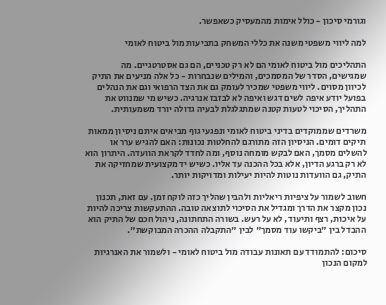וגורמי סיכון - כולל אימות מהמעסיק כשאפשר.

למה ליווי משפטי משנה את כללי המשחק בתביעות מול ביטוח לאומי

התהליכים מול ביטוח לאומי הם לא רק טכניים, הם גם אסטרטגיים. מה שמגישים, הסדר של המסמכים, והמילים שנבחרות - כל אלה מניעים את התיק לכיוון מסוים. ליווי משפטי שמכיר לעומק גם את הצד הרפואי וגם את הנהלים בפועל יודע איפה לשים דגש ואיפה לא לבזבז אנרגיה. כשיש מי שמנווט את התהליך, הסיכוי לטעות קטנה שמתגלגלת לבעיה גדולה יורד משמעותית.

משרדים שממוקדים בדיני ביטוח לאומי ונפגעי גוף מביאים איתם ניסיון ממאות תיקים דומים. הניסיון הזה מתורגם להחלטות נכונות: האם להגיש ערר או להשלים מסמך, האם לבקש מומחה נוסף, ומה לחדד לקראת הוועדה. היתרון הוא לא רק ברגע הדיון, אלא בכל ההכנה עד אליו. כשיש יד מקצועית שמחזיקה את התיק, גם הוועדות נוטות להיות יעילות ומדויקות יותר.

חשוב לשמור על ציפיות ריאליות ולהבין שהליך כזה לוקח זמן. עם זאת, תכנון נכון מקצר את הדרך ומגדיל את הסיכוי לתוצאה טובה. ההתעקשות צריכה להיות על איכות, רצף ותיעוד, לא על רעש. בשורה התחתונה, ניהול חכם של התיק הוא ההבדל בין "ביקשו עוד מסמך" לבין "התקבלה ההכרה המבוקשת".

סיכום: להתמודד עם תאונות עבודה מול ביטוח לאומי - ולשמור את האנרגיות למקום הנכון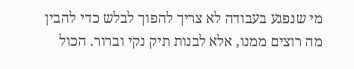מי שנפגע בעבודה לא צריך להפוך לבלש כדי להבין מה רוצים ממנו, אלא לבנות תיק נקי וברור. הכול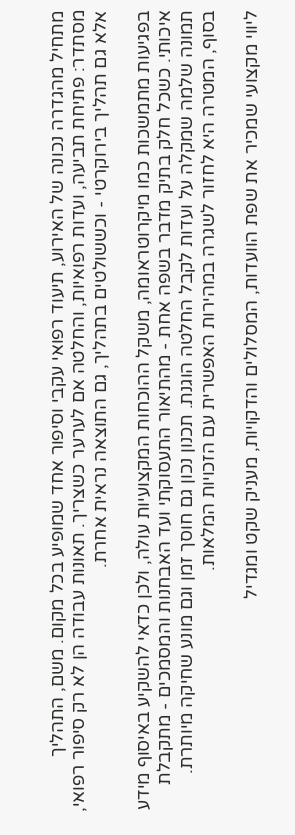מתחיל מהגדרה נכונה של האירוע, תיעוד רפואי עקבי וסיפור אחד שמופיע בכל מקום. משם, התהליך מסתדר: פתיחת תביעה, ועדות רפואיות, והחלטה אם לערער כשצריך. תאונות עבודה הן לא רק סיפור רפואי, אלא גם תהליך בירוקרטי - וכששולטים בתהליך, גם התוצאה נראית אחרת.

בפגיעות מתמשכות כמו מיקרוטראומה, משקל ההוכחות המקצועיות עולה, ולכן כדאי להשקיע באיסוף מידע איכותי. כשכל חלק בתיק מדבר בשפה אחת - מהתיאור התעסוקתי ועד האבחנות והמסמכים - מתקבלת תמונה שלמה שמקלה על ועדות לקבל החלטה הוגנת. תכנון נכון גם חוסך זמן וגם מונע שחיקה מיותרת. בסוף, המטרה היא לחזור לשגרה במהירות האפשרית עם הזכויות המלאות.

ליווי מקצועי שמכיר את שפת הוועדות, המסלולים והדקויות, מעניק שקט ומגדיל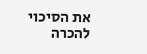את הסיכוי להכרה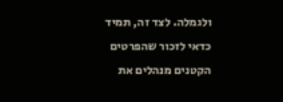ולגמלה. לצד זה, תמיד כדאי לזכור שהפרטים הקטנים מנהלים את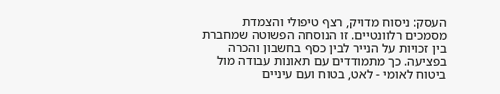העסק: ניסוח מדויק, רצף טיפולי והצמדת מסמכים רלוונטיים. זו הנוסחה הפשוטה שמחברת בין זכויות על הנייר לבין כסף בחשבון והכרה בפציעה. כך מתמודדים עם תאונות עבודה מול ביטוח לאומי - לאט, בטוח ועם עיניים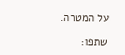על המטרה.

שתפו: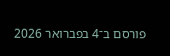פורסם ב־4 בפברואר 2026